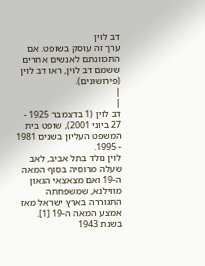דב לוין
ערך זה עוסק בשופט. אם התכוונתם לאנשים אחרים ששמם דב לוין, ראו דב לוין (פירושונים).
|
|
דב לוין (1 בדצמבר 1925 - 27 ביוני 2001), שופט בית המשפט העליון בשנים 1981 - 1995.
לוין נולד בתל אביב, לאב שעלה מרוסיה בסוף המאה ה-19 ואם מצאצאי הגאון מווילנא, שמשפחתה התגוררה בארץ ישראל מאז אמצע המאה ה-19 [1].
בשנת 1943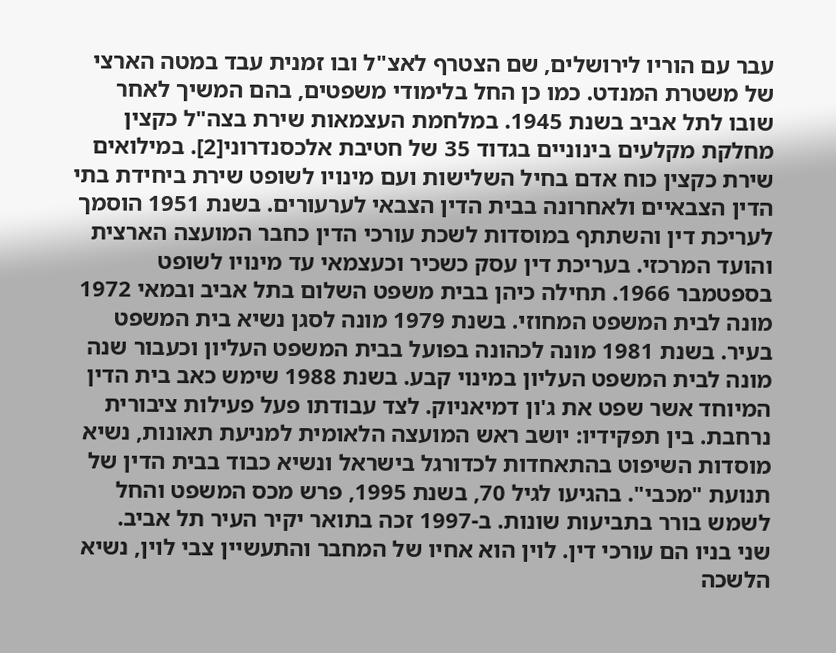עבר עם הוריו לירושלים, שם הצטרף לאצ"ל ובו זמנית עבד במטה הארצי של משטרת המנדט. כמו כן החל בלימודי משפטים, בהם המשיך לאחר שובו לתל אביב בשנת 1945. במלחמת העצמאות שירת בצה"ל כקצין מחלקת מקלעים בינוניים בגדוד 35 של חטיבת אלכסנדרוני[2]. במילואים שירת כקצין כוח אדם בחיל השלישות ועם מינויו לשופט שירת ביחידת בתי הדין הצבאיים ולאחרונה בבית הדין הצבאי לערעורים. בשנת 1951 הוסמך לעריכת דין והשתתף במוסדות לשכת עורכי הדין כחבר המועצה הארצית והועד המרכזי. בעריכת דין עסק כשכיר וכעצמאי עד מינויו לשופט בספטמבר 1966. תחילה כיהן בבית משפט השלום בתל אביב ובמאי 1972 מונה לבית המשפט המחוזי. בשנת 1979 מונה לסגן נשיא בית המשפט בעיר. בשנת 1981 מונה לכהונה בפועל בבית המשפט העליון וכעבור שנה מונה לבית המשפט העליון במינוי קבע. בשנת 1988 שימש כאב בית הדין המיוחד אשר שפט את ג'ון דמיאניוק. לצד עבודתו פעל פעילות ציבורית נרחבת. בין תפקידיו: יושב ראש המועצה הלאומית למניעת תאונות, נשיא מוסדות השיפוט בהתאחדות לכדורגל בישראל ונשיא כבוד בבית הדין של תנועת "מכבי". בהגיעו לגיל 70, בשנת 1995, פרש מכס המשפט והחל לשמש בורר בתביעות שונות. ב-1997 זכה בתואר יקיר העיר תל אביב.
שני בניו הם עורכי דין. לוין הוא אחיו של המחבר והתעשיין צבי לוין, נשיא הלשכה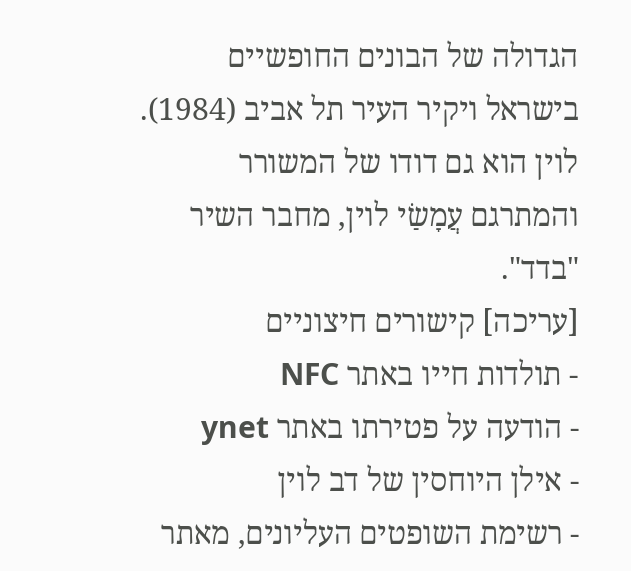הגדולה של הבונים החופשיים בישראל ויקיר העיר תל אביב (1984). לוין הוא גם דודו של המשורר והמתרגם עֲמָשַׂי לוין, מחבר השיר "בדד".
[עריכה] קישורים חיצוניים
- תולדות חייו באתר NFC
- הודעה על פטירתו באתר ynet
- אילן היוחסין של דב לוין
- רשימת השופטים העליונים, מאתר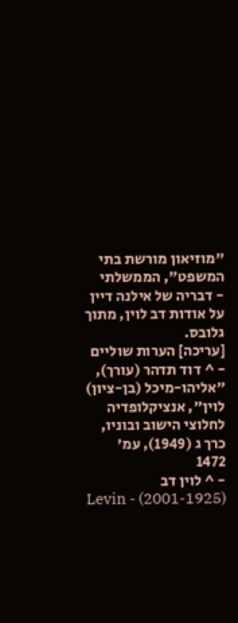"מוזיאון מורשת בתי המשפט", הממשלתי
- דבריה של אילנה דיין על אודות דב לוין, מתוך גלובס.
[עריכה] הערות שוליים
- ^ דוד תדהר (עורך), "אליהו-מיכל (בן-ציון) לוין", אנציקלופדיה לחלוצי הישוב ובוניו, כרך ג (1949), עמ' 1472
- ^ לוין דב (2001-1925) - Levin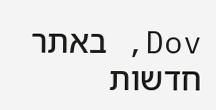Dov, באתר חדשות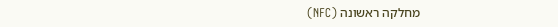מחלקה ראשונה (NFC)